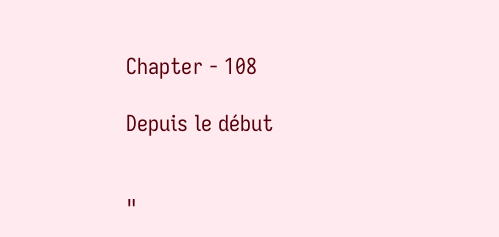Chapter - 108

Depuis le début


"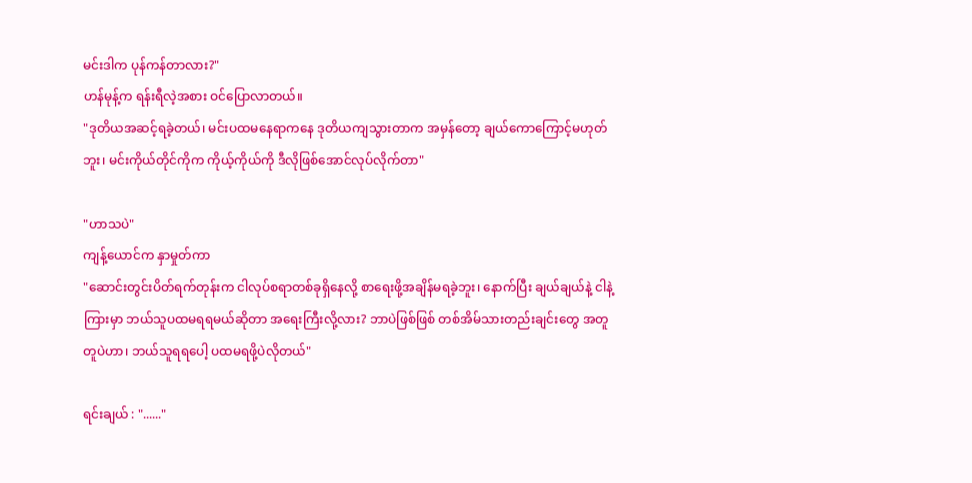မင်းဒါက ပုန်ကန်တာလား?"
ဟန်မုန့်က ရန်းရီလဲ့အစား ဝင်ပြောလာတယ်။
"ဒုတိယအဆင့်ရခဲ့တယ်၊ မင်းပထမနေရာကနေ ဒုတိယကျသွားတာက အမှန်တော့ ချယ်ကောကြောင့်မဟုတ်ဘူး၊ မင်းကိုယ်တိုင်ကိုက ကိုယ့်ကိုယ်ကို ဒီလိုဖြစ်အောင်လုပ်လိုက်တာ"

"ဟာသပဲ"
ကျန့်ယောင်က နှာမှုတ်ကာ
"ဆောင်းတွင်းပိတ်ရက်တုန်းက ငါလုပ်စရာတစ်ခုရှိနေလို့ စာရေးဖို့အချိန်မရခဲ့ဘူး၊ နောက်ပြီး ချယ်ချယ်နဲ့ ငါနဲ့ကြားမှာ ဘယ်သူပထမရရမယ်ဆိုတာ အရေးကြီးလို့လား? ဘာပဲဖြစ်ဖြစ် တစ်အိမ်သားတည်းချင်းတွေ အတူတူပဲဟာ၊ ဘယ်သူရရပေါ့ ပထမရဖို့ပဲလိုတယ်"

ရင်းချယ် : "......"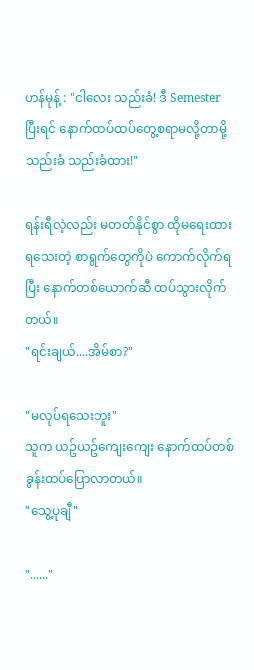ဟန်မုန့် : "ငါလေး သည်းခံ! ဒီ Semesterပြီးရင် နောက်ထပ်ထပ်တွေ့စရာမလို့တာမို့ သည်းခံ သည်းခံထား!"

ရန်းရီလဲ့လည်း မတတ်နိုင်စွာ ထိုမရေးထားရသေးတဲ့ စာရွက်တွေကိုပဲ ကောက်လိုက်ရပြီး နောက်တစ်ယောက်ဆီ ထပ်သွားလိုက်တယ်။
"ရင်းချယ်....အိမ်စာ?"

"မလုပ်ရသေးဘူး"
သူက ယဥ်ယဥ်ကျေးကျေး နောက်ထပ်တစ်ခွန်းထပ်ပြောလာတယ်။
"သွေ့ပုချီ"

"......"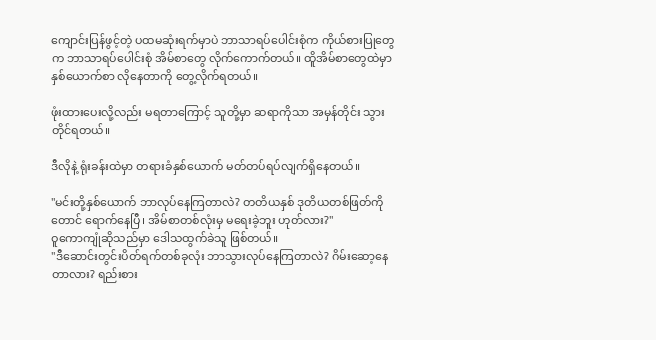ကျောင်းပြန်ဖွင့်တဲ့ ပထမဆုံးရက်မှာပဲ ဘာသာရပ်ပေါင်းစုံက ကိုယ်စားပြုတွေက ဘာသာရပ်ပေါင်းစုံ အိမ်စာတွေ လိုက်ကောက်တယ်။ ထိူအိမ်စာတွေထဲမှာ နှစ်ယောက်စာ လိုနေတာကို တွေ့လိုက်ရတယ်။

ဖုံးထားပေးလို့လည်း မရတာကြောင့် သူတို့မှာ ဆရာကိုသာ အမှန်တိုင်း သွားတိုင်ရတယ်။

ဒီလိုနဲ့ ရုံးခန်းထဲမှာ တရားခံနှစ်ယောက် မတ်တပ်ရပ်လျက်ရှိနေတယ်။

"မင်းတို့နှစ်ယောက် ဘာလုပ်နေကြတာလဲ? တတိယနှစ် ဒုတိယတစ်ဖြတ်ကိုတောင် ရောက်နေပြီ၊ အိမ်စာတစ်လုံးမှ မရေးခဲ့ဘူး ဟုတ်လား?"
ဝူကောကျုံဆိုသည်မှာ ဒေါသထွက်ခဲသူ ဖြစ်တယ်။
"ဒီဆောင်းတွင်းပိတ်ရက်တစ်ခုလုံး ဘာသွားလုပ်နေကြတာလဲ? ဂိမ်းဆော့နေတာလား? ရည်းစား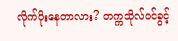လိုက်ပိုးနေတာလား? တက္ကသိုလ်ဝင်ခွင့်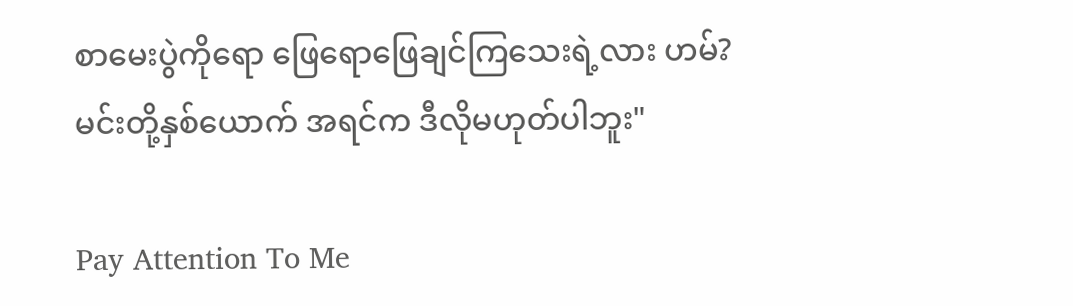စာမေးပွဲကိုရော ဖြေရောဖြေချင်ကြသေးရဲ့လား ဟမ်? မင်းတို့နှစ်ယောက် အရင်က ဒီလိုမဟုတ်ပါဘူး"

Pay Attention To Me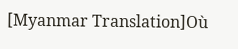[Myanmar Translation]Où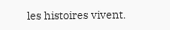les histoires vivent.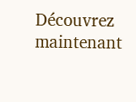Découvrez maintenant